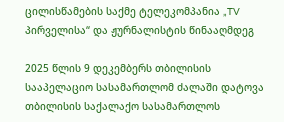ცილისწამების საქმე ტელეკომპანია „TV პირველისა“ და ჟურნალისტის წინააღმდეგ

2025 წლის 9 დეკემბერს თბილისის სააპელაციო სასამართლომ ძალაში დატოვა თბილისის საქალაქო სასამართლოს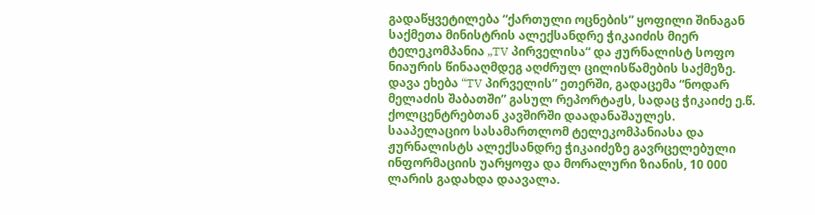გადაწყვეტილება “ქართული ოცნების” ყოფილი შინაგან საქმეთა მინისტრის ალექსანდრე ჭიკაიძის მიერ ტელეკომპანია „TV პირველისა“ და ჟურნალისტ სოფო ნიაურის წინააღმდეგ აღძრულ ცილისწამების საქმეზე. დავა ეხება “TV პირველის” ეთერში, გადაცემა “ნოდარ მელაძის შაბათში” გასულ რეპორტაჟს, სადაც ჭიკაიძე ე.წ. ქოლცენტრებთან კავშირში დაადანაშაულეს. სააპელაციო სასამართლომ ტელეკომპანიასა და ჟურნალისტს ალექსანდრე ჭიკაიძეზე გავრცელებული ინფორმაციის უარყოფა და მორალური ზიანის, 10 000 ლარის გადახდა დაავალა.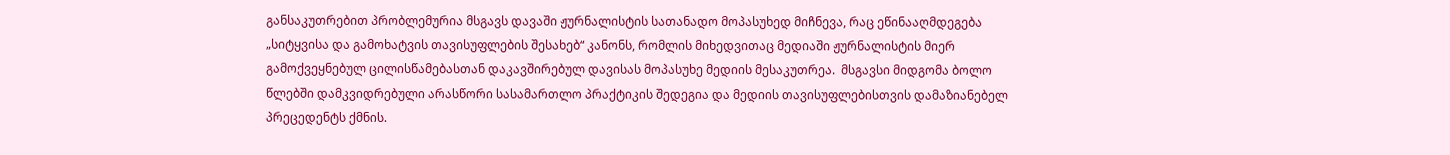განსაკუთრებით პრობლემურია მსგავს დავაში ჟურნალისტის სათანადო მოპასუხედ მიჩნევა, რაც ეწინააღმდეგება „სიტყვისა და გამოხატვის თავისუფლების შესახებ“ კანონს, რომლის მიხედვითაც მედიაში ჟურნალისტის მიერ გამოქვეყნებულ ცილისწამებასთან დაკავშირებულ დავისას მოპასუხე მედიის მესაკუთრეა.  მსგავსი მიდგომა ბოლო წლებში დამკვიდრებული არასწორი სასამართლო პრაქტიკის შედეგია და მედიის თავისუფლებისთვის დამაზიანებელ პრეცედენტს ქმნის.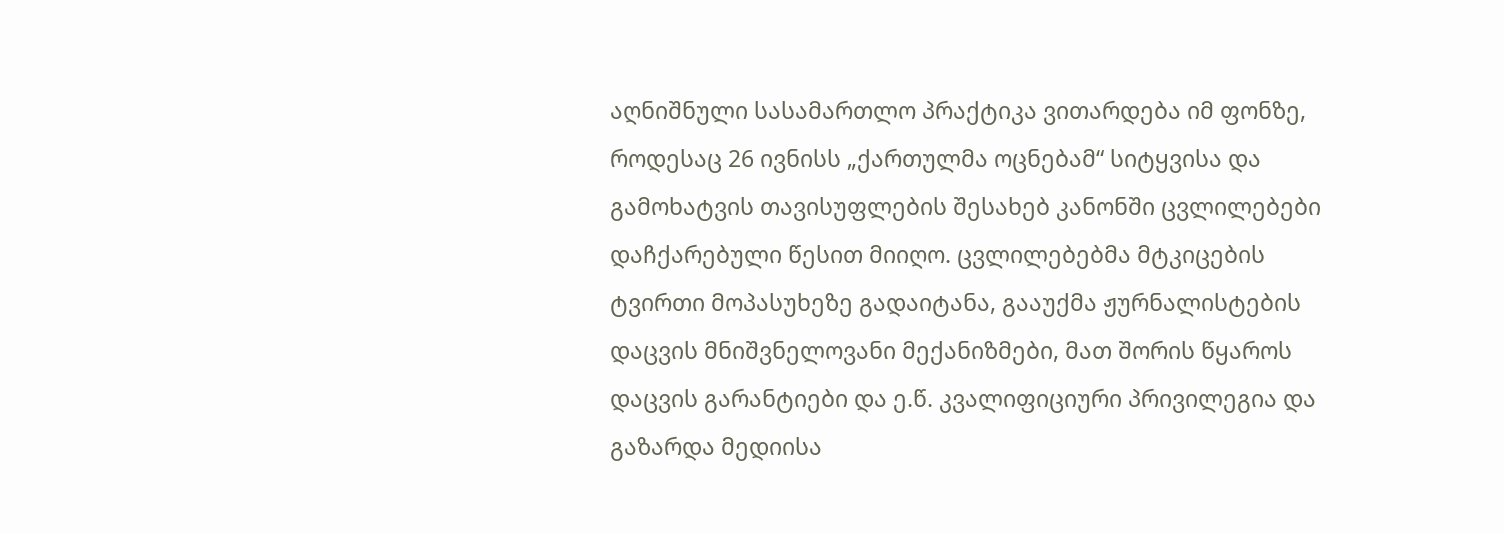აღნიშნული სასამართლო პრაქტიკა ვითარდება იმ ფონზე, როდესაც 26 ივნისს „ქართულმა ოცნებამ“ სიტყვისა და გამოხატვის თავისუფლების შესახებ კანონში ცვლილებები დაჩქარებული წესით მიიღო. ცვლილებებმა მტკიცების ტვირთი მოპასუხეზე გადაიტანა, გააუქმა ჟურნალისტების დაცვის მნიშვნელოვანი მექანიზმები, მათ შორის წყაროს დაცვის გარანტიები და ე.წ. კვალიფიციური პრივილეგია და გაზარდა მედიისა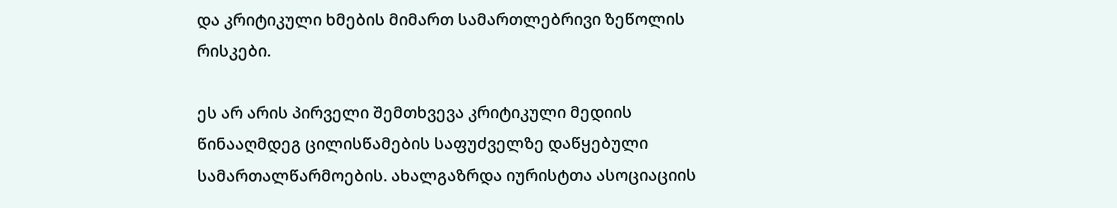და კრიტიკული ხმების მიმართ სამართლებრივი ზეწოლის რისკები.

ეს არ არის პირველი შემთხვევა კრიტიკული მედიის წინააღმდეგ ცილისწამების საფუძველზე დაწყებული სამართალწარმოების. ახალგაზრდა იურისტთა ასოციაციის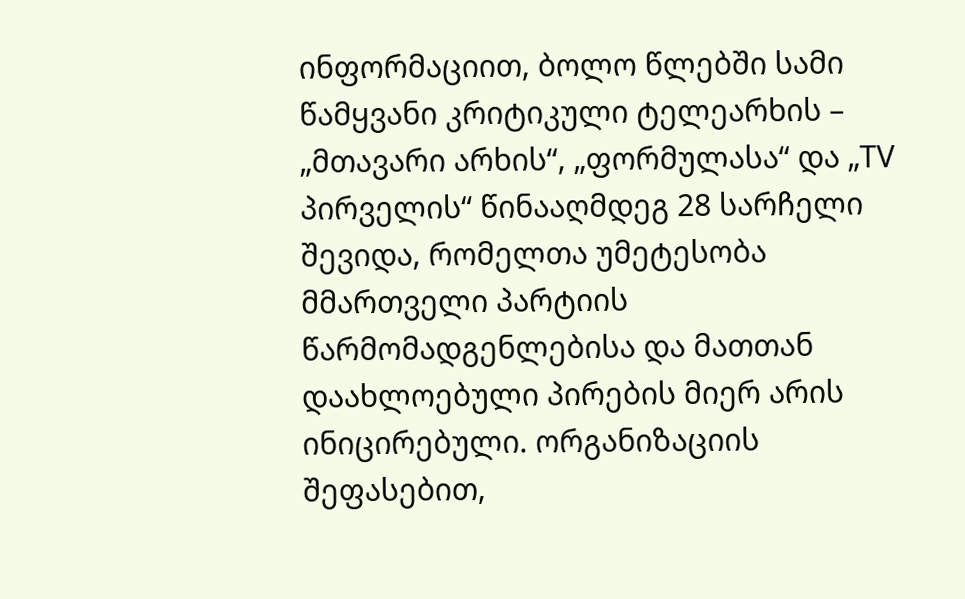ინფორმაციით, ბოლო წლებში სამი წამყვანი კრიტიკული ტელეარხის – „მთავარი არხის“, „ფორმულასა“ და „TV პირველის“ წინააღმდეგ 28 სარჩელი შევიდა, რომელთა უმეტესობა მმართველი პარტიის წარმომადგენლებისა და მათთან დაახლოებული პირების მიერ არის ინიცირებული. ორგანიზაციის შეფასებით,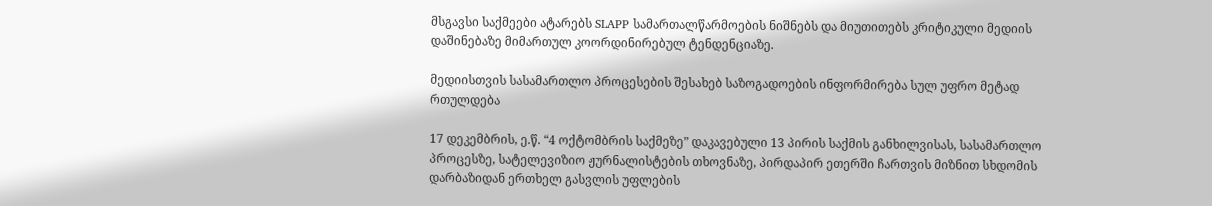მსგავსი საქმეები ატარებს SLAPP სამართალწარმოების ნიშნებს და მიუთითებს კრიტიკული მედიის დაშინებაზე მიმართულ კოორდინირებულ ტენდენციაზე.

მედიისთვის სასამართლო პროცესების შესახებ საზოგადოების ინფორმირება სულ უფრო მეტად რთულდება

17 დეკემბრის, ე.წ. “4 ოქტომბრის საქმეზე” დაკავებული 13 პირის საქმის განხილვისას, სასამართლო პროცესზე, სატელევიზიო ჟურნალისტების თხოვნაზე, პირდაპირ ეთერში ჩართვის მიზნით სხდომის დარბაზიდან ერთხელ გასვლის უფლების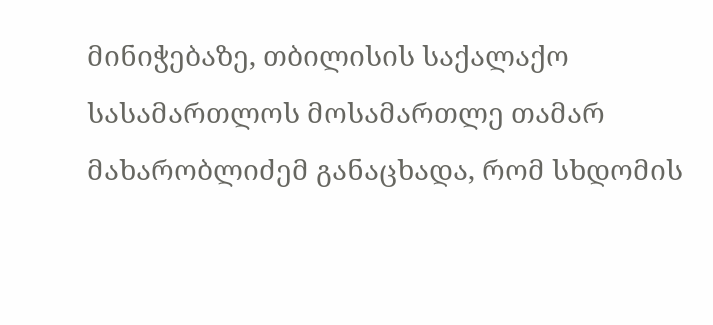მინიჭებაზე, თბილისის საქალაქო სასამართლოს მოსამართლე თამარ მახარობლიძემ განაცხადა, რომ სხდომის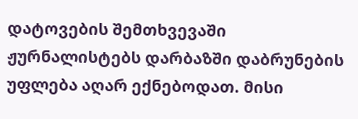დატოვების შემთხვევაში ჟურნალისტებს დარბაზში დაბრუნების უფლება აღარ ექნებოდათ. მისი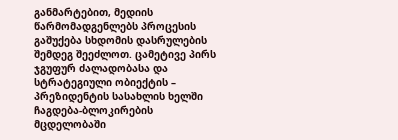განმარტებით, მედიის წარმომადგენლებს პროცესის გაშუქება სხდომის დასრულების შემდეგ შეეძლოთ. ცამეტივე პირს ჯგუფურ ძალადობასა და სტრატეგიული ობიექტის – პრეზიდენტის სასახლის ხელში ჩაგდება-ბლოკირების მცდელობაში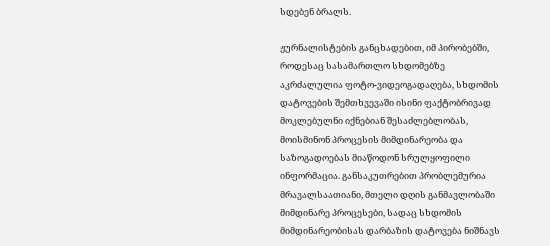სდებენ ბრალს.

ჟურნალისტების განცხადებით, იმ პირობებში, როდესაც სასამართლო სხდომებზე აკრძალულია ფოტო-ვიდეოგადაღება, სხდომის დატოვების შემთხვევაში ისინი ფაქტობრივად მოკლებულნი იქნებიან შესაძლებლობას, მოისმინონ პროცესის მიმდინარეობა და საზოგადოებას მიაწოდონ სრულყოფილი ინფორმაცია. განსაკუთრებით პრობლემურია მრავალსაათიანი, მთელი დღის განმავლობაში მიმდინარე პროცესები, სადაც სხდომის მიმდინარეობისას დარბაზის დატოვება ნიშნავს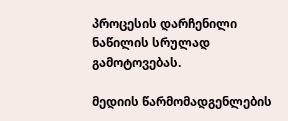პროცესის დარჩენილი ნაწილის სრულად გამოტოვებას.

მედიის წარმომადგენლების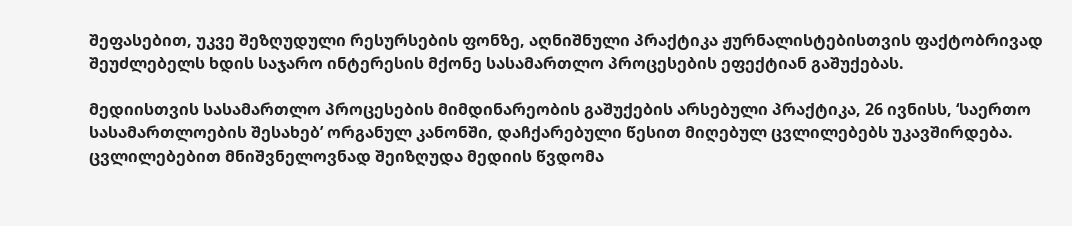შეფასებით, უკვე შეზღუდული რესურსების ფონზე, აღნიშნული პრაქტიკა ჟურნალისტებისთვის ფაქტობრივად შეუძლებელს ხდის საჯარო ინტერესის მქონე სასამართლო პროცესების ეფექტიან გაშუქებას.

მედიისთვის სასამართლო პროცესების მიმდინარეობის გაშუქების არსებული პრაქტიკა, 26 ივნისს, ‘საერთო სასამართლოების შესახებ’ ორგანულ კანონში, დაჩქარებული წესით მიღებულ ცვლილებებს უკავშირდება. ცვლილებებით მნიშვნელოვნად შეიზღუდა მედიის წვდომა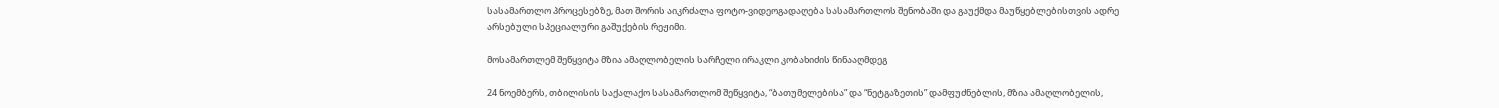სასამართლო პროცესებზე, მათ შორის აიკრძალა ფოტო-ვიდეოგადაღება სასამართლოს შენობაში და გაუქმდა მაუწყებლებისთვის ადრე არსებული სპეციალური გაშუქების რეჟიმი.

მოსამართლემ შეწყვიტა მზია ამაღლობელის სარჩელი ირაკლი კობახიძის წინააღმდეგ

24 ნოემბერს, თბილისის საქალაქო სასამართლომ შეწყვიტა, “ბათუმელებისა” და “ნეტგაზეთის” დამფუძნებლის, მზია ამაღლობელის,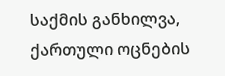საქმის განხილვა, ქართული ოცნების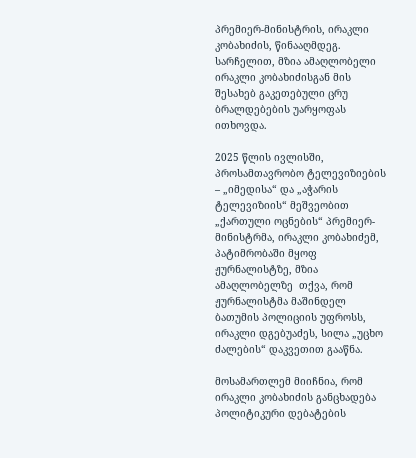პრემიერ-მინისტრის, ირაკლი კობახიძის, წინააღმდეგ. სარჩელით, მზია ამაღლობელი ირაკლი კობახიძისგან მის შესახებ გაკეთებული ცრუ ბრალდებების უარყოფას ითხოვდა.

2025 წლის ივლისში, პროსამთავრობო ტელევიზიების – „იმედისა“ და „აჭარის ტელევიზიის“ მეშვეობით „ქართული ოცნების“ პრემიერ-მინისტრმა, ირაკლი კობახიძემ, პატიმრობაში მყოფ ჟურნალისტზე, მზია ამაღლობელზე  თქვა, რომ ჟურნალისტმა მაშინდელ ბათუმის პოლიციის უფროსს, ირაკლი დგებუაძეს, სილა „უცხო ძალების“ დაკვეთით გააწნა.

მოსამართლემ მიიჩნია, რომ ირაკლი კობახიძის განცხადება პოლიტიკური დებატების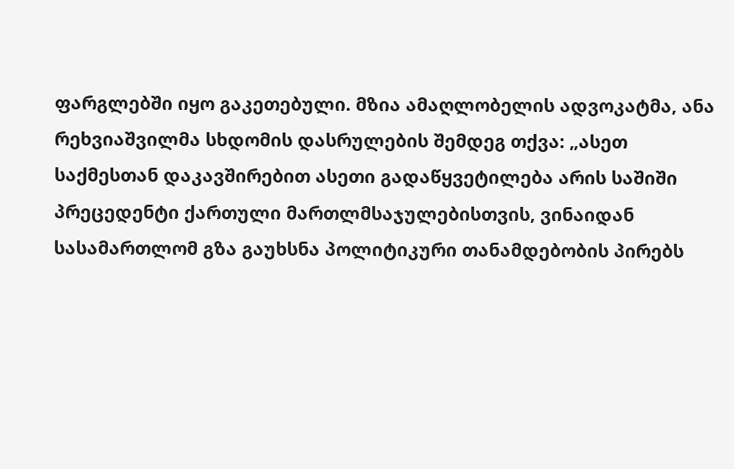ფარგლებში იყო გაკეთებული. მზია ამაღლობელის ადვოკატმა, ანა რეხვიაშვილმა სხდომის დასრულების შემდეგ თქვა: „ასეთ საქმესთან დაკავშირებით ასეთი გადაწყვეტილება არის საშიში პრეცედენტი ქართული მართლმსაჯულებისთვის, ვინაიდან სასამართლომ გზა გაუხსნა პოლიტიკური თანამდებობის პირებს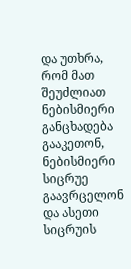და უთხრა, რომ მათ შეუძლიათ ნებისმიერი განცხადება გააკეთონ, ნებისმიერი სიცრუე გაავრცელონ და ასეთი სიცრუის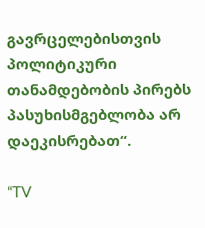გავრცელებისთვის პოლიტიკური თანამდებობის პირებს პასუხისმგებლობა არ დაეკისრებათ“.

“TV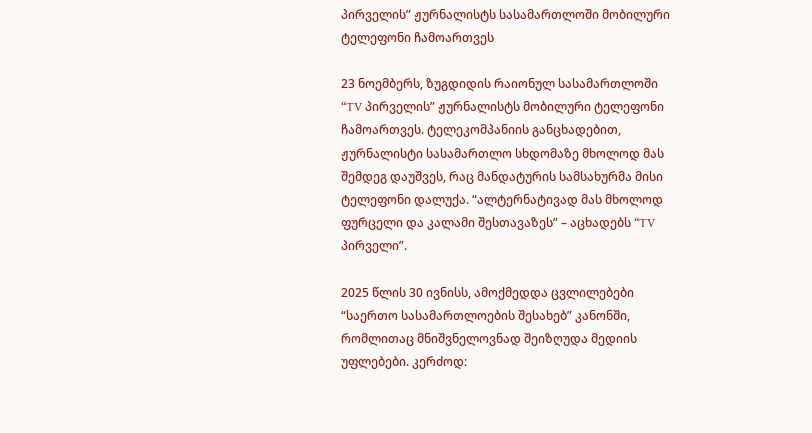პირველის” ჟურნალისტს სასამართლოში მობილური ტელეფონი ჩამოართვეს

23 ნოემბერს, ზუგდიდის რაიონულ სასამართლოში “TV პირველის” ჟურნალისტს მობილური ტელეფონი ჩამოართვეს. ტელეკომპანიის განცხადებით, ჟურნალისტი სასამართლო სხდომაზე მხოლოდ მას შემდეგ დაუშვეს, რაც მანდატურის სამსახურმა მისი ტელეფონი დალუქა. “ალტერნატივად მას მხოლოდ ფურცელი და კალამი შესთავაზეს” – აცხადებს “TV პირველი”.

2025 წლის 30 ივნისს, ამოქმედდა ცვლილებები “საერთო სასამართლოების შესახებ” კანონში, რომლითაც მნიშვნელოვნად შეიზღუდა მედიის უფლებები. კერძოდ: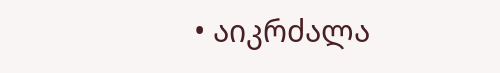• აიკრძალა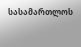სასამართლოს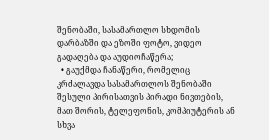შენობაში, სასამართლო სხდომის დარბაზში და ეზოში ფოტო, ვიდეო გადაღება და აუდიოჩაწერა;
  • გაუქმდა ჩანაწერი, რომელიც კრძალავდა სასამართლოს შენობაში შესული პირისათვის პირადი ნივთების, მათ შორის, ტელეფონის, კომპიუტერის ან სხვა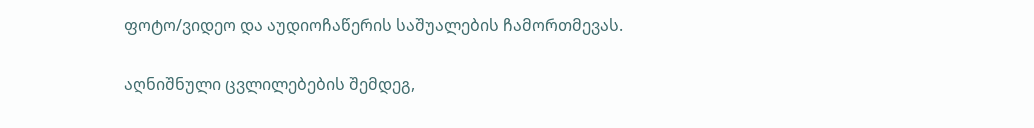ფოტო/ვიდეო და აუდიოჩაწერის საშუალების ჩამორთმევას.

აღნიშნული ცვლილებების შემდეგ,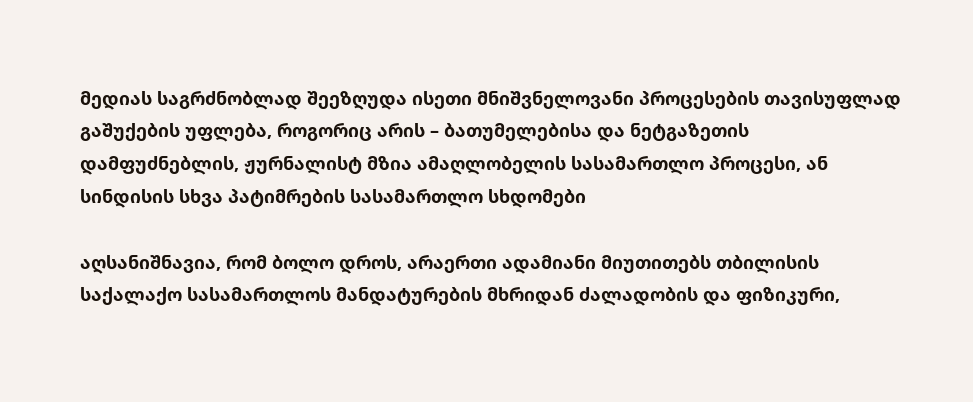მედიას საგრძნობლად შეეზღუდა ისეთი მნიშვნელოვანი პროცესების თავისუფლად გაშუქების უფლება, როგორიც არის – ბათუმელებისა და ნეტგაზეთის დამფუძნებლის, ჟურნალისტ მზია ამაღლობელის სასამართლო პროცესი, ან სინდისის სხვა პატიმრების სასამართლო სხდომები

აღსანიშნავია, რომ ბოლო დროს, არაერთი ადამიანი მიუთითებს თბილისის საქალაქო სასამართლოს მანდატურების მხრიდან ძალადობის და ფიზიკური,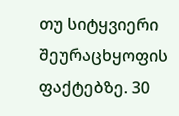თუ სიტყვიერი შეურაცხყოფის ფაქტებზე. 30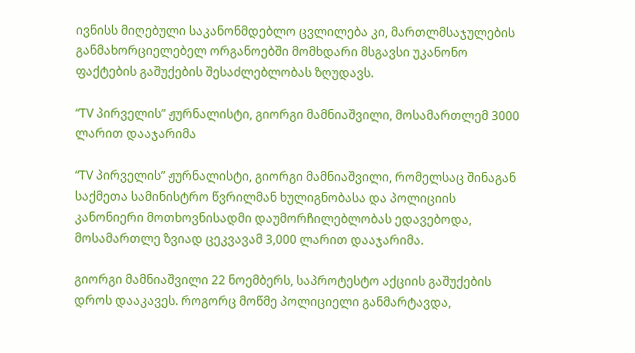ივნისს მიღებული საკანონმდებლო ცვლილება კი, მართლმსაჯულების განმახორციელებელ ორგანოებში მომხდარი მსგავსი უკანონო ფაქტების გაშუქების შესაძლებლობას ზღუდავს.

“TV პირველის” ჟურნალისტი, გიორგი მამნიაშვილი, მოსამართლემ 3000 ლარით დააჯარიმა

“TV პირველის” ჟურნალისტი, გიორგი მამნიაშვილი, რომელსაც შინაგან საქმეთა სამინისტრო წვრილმან ხულიგნობასა და პოლიციის კანონიერი მოთხოვნისადმი დაუმორჩილებლობას ედავებოდა, მოსამართლე ზვიად ცეკვავამ 3,000 ლარით დააჯარიმა.

გიორგი მამნიაშვილი 22 ნოემბერს, საპროტესტო აქციის გაშუქების დროს დააკავეს. როგორც მოწმე პოლიციელი განმარტავდა,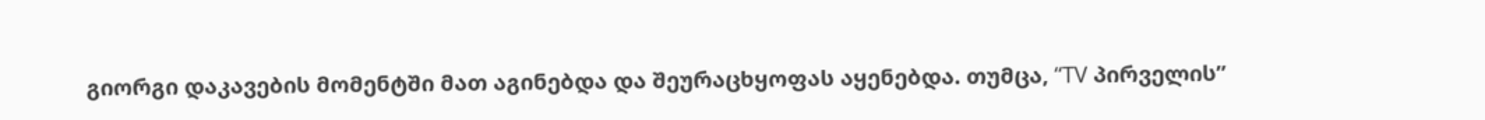გიორგი დაკავების მომენტში მათ აგინებდა და შეურაცხყოფას აყენებდა. თუმცა, “TV პირველის”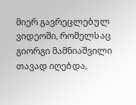მიერ გავრეცლებულ ვიდეოში, რომელსაც გიორგი მამნიაშვილი თავად იღებდა,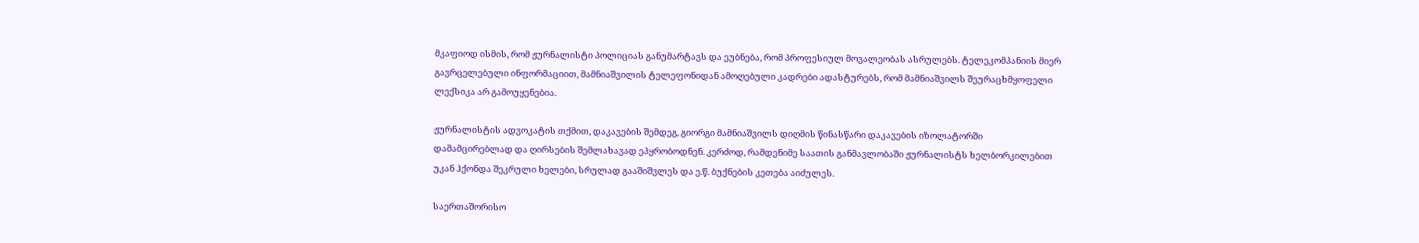მკაფიოდ ისმის, რომ ჟურნალისტი პოლიციას განუმარტავს და ეუბნება, რომ პროფესიულ მოვალეობას ასრულებს. ტელეკომპანიის მიერ გავრცელებული ინფორმაციით, მამნიაშვილის ტელეფონიდან ამოღებული კადრები ადასტურებს, რომ მამნიაშვილს შეურაცხმყოფელი ლექსიკა არ გამოუყენებია.

ჟურნალისტის ადვოკატის თქმით, დაკავების შემდეგ, გიორგი მამნიაშვილს დიღმის წინასწარი დაკავების იზოლატორში დამამცირებლად და ღირსების შემლახავად ეპყრობოდნენ. კერძოდ, რამდენიმე საათის განმავლობაში ჟურნალისტს ხელბორკილებით უკან ჰქონდა შეკრული ხელები, სრულად გააშიშვლეს და ე.წ. ბუქნების კეთება აიძულეს.

საერთაშორისო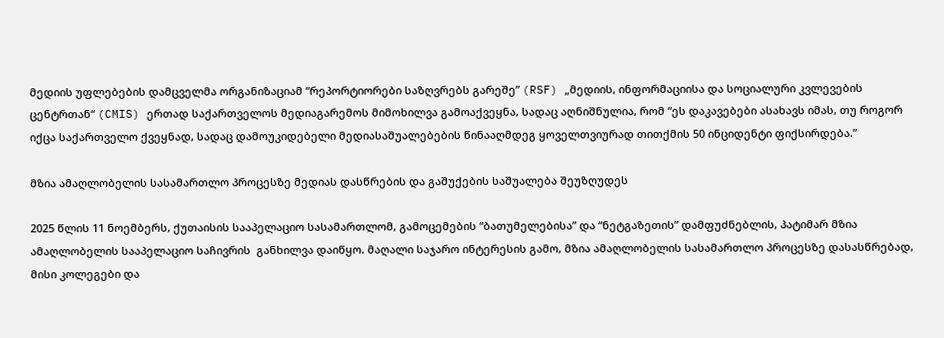მედიის უფლებების დამცველმა ორგანიზაციამ “რეპორტიორები საზღვრებს გარეშე” (RSF) „მედიის, ინფორმაციისა და სოციალური კვლევების ცენტრთან“ (CMIS) ერთად საქართველოს მედიაგარემოს მიმოხილვა გამოაქვეყნა, სადაც აღნიშნულია, რომ “ეს დაკავებები ასახავს იმას, თუ როგორ იქცა საქართველო ქვეყნად, სადაც დამოუკიდებელი მედიასაშუალებების წინააღმდეგ ყოველთვიურად თითქმის 50 ინციდენტი ფიქსირდება.”

მზია ამაღლობელის სასამართლო პროცესზე მედიას დასწრების და გაშუქების საშუალება შეუზღუდეს

2025 წლის 11 ნოემბერს, ქუთაისის სააპელაციო სასამართლომ, გამოცემების “ბათუმელებისა” და “ნეტგაზეთის” დამფუძნებლის, პატიმარ მზია ამაღლობელის სააპელაციო საჩივრის  განხილვა დაიწყო. მაღალი საჯარო ინტერესის გამო, მზია ამაღლობელის სასამართლო პროცესზე დასასწრებად, მისი კოლეგები და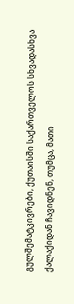გულშემატკივრები, ქუთაისში საქართველოს სხვადასხვა ქალაქიდან ჩავიდნენ, თუმცა, მათი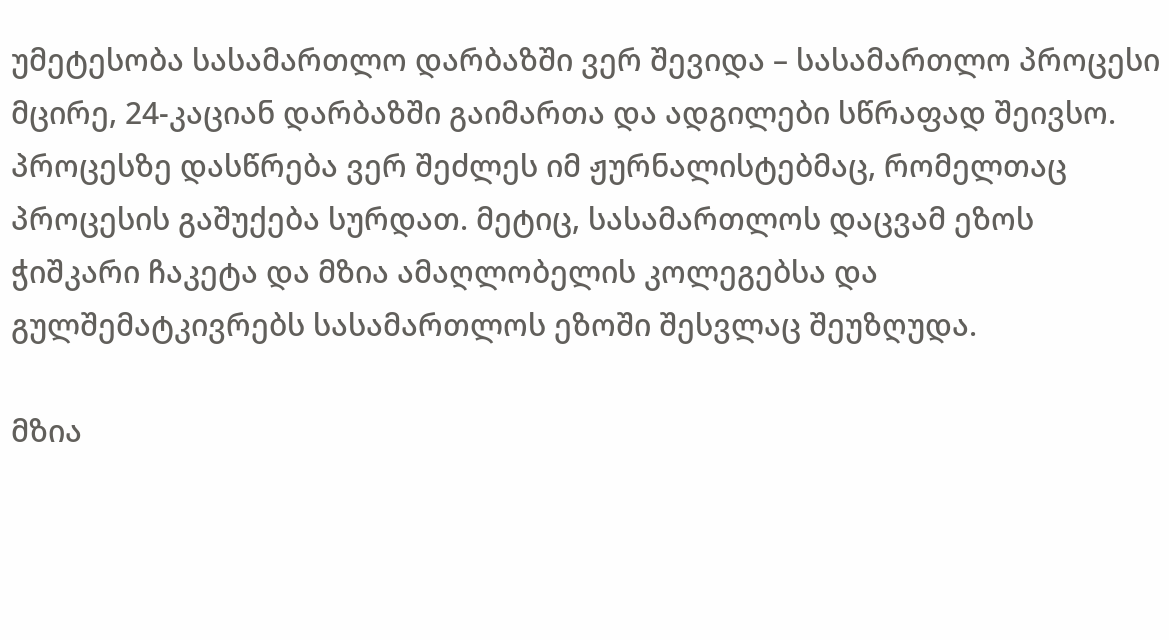უმეტესობა სასამართლო დარბაზში ვერ შევიდა – სასამართლო პროცესი მცირე, 24-კაციან დარბაზში გაიმართა და ადგილები სწრაფად შეივსო. პროცესზე დასწრება ვერ შეძლეს იმ ჟურნალისტებმაც, რომელთაც პროცესის გაშუქება სურდათ. მეტიც, სასამართლოს დაცვამ ეზოს ჭიშკარი ჩაკეტა და მზია ამაღლობელის კოლეგებსა და გულშემატკივრებს სასამართლოს ეზოში შესვლაც შეუზღუდა.

მზია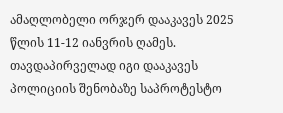ამაღლობელი ორჯერ დააკავეს 2025 წლის 11-12 იანვრის ღამეს. თავდაპირველად იგი დააკავეს პოლიციის შენობაზე საპროტესტო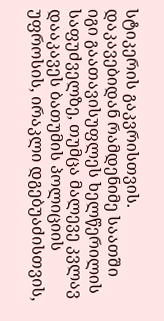სტიკერის გაკვრისთვის. დაკავებიდან რამდენიმე საათში იგი გაათავისუფლეს ხელწერილის საფუძველზე, თუმცა მალევე კვლავ დააკავეს ბათუმის პოლიციის უფროსის, ირაკლი დგებუაძისთვის,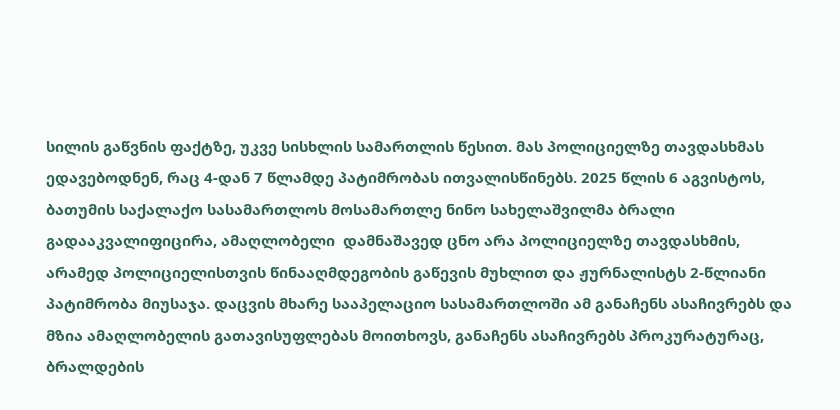სილის გაწვნის ფაქტზე, უკვე სისხლის სამართლის წესით. მას პოლიციელზე თავდასხმას ედავებოდნენ, რაც 4-დან 7 წლამდე პატიმრობას ითვალისწინებს. 2025 წლის 6 აგვისტოს, ბათუმის საქალაქო სასამართლოს მოსამართლე ნინო სახელაშვილმა ბრალი გადააკვალიფიცირა, ამაღლობელი  დამნაშავედ ცნო არა პოლიციელზე თავდასხმის, არამედ პოლიციელისთვის წინააღმდეგობის გაწევის მუხლით და ჟურნალისტს 2-წლიანი პატიმრობა მიუსაჯა. დაცვის მხარე სააპელაციო სასამართლოში ამ განაჩენს ასაჩივრებს და მზია ამაღლობელის გათავისუფლებას მოითხოვს, განაჩენს ასაჩივრებს პროკურატურაც, ბრალდების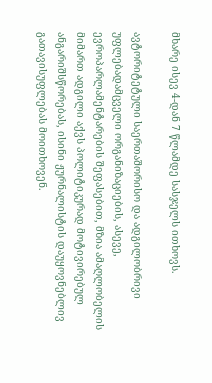მხარე ისევ 4-დან 7 წლამდე სასჯელს ითხოვს.

ავტორიტეტული საერთაშორისო და ადგილობრივი უფლებადამცველი ორგანიზაციების, ასევე, ევროპარლამენტარების შეფასებით, მზია ამაღლობელის მიმართ ადგილი აქვს პოლიტიკურად მოტივირებულ ანგარიშსწორებას, ისინი ჟურნალისტის დაუყოვნებლივ გათავისუფლებას მოითხოვენ.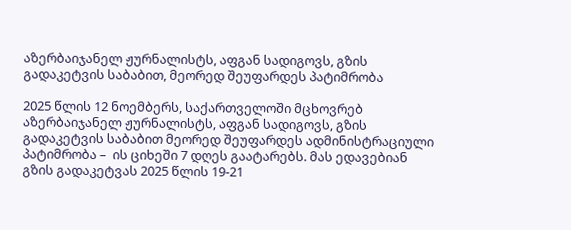აზერბაიჯანელ ჟურნალისტს, აფგან სადიგოვს, გზის გადაკეტვის საბაბით, მეორედ შეუფარდეს პატიმრობა

2025 წლის 12 ნოემბერს, საქართველოში მცხოვრებ აზერბაიჯანელ ჟურნალისტს, აფგან სადიგოვს, გზის გადაკეტვის საბაბით მეორედ შეუფარდეს ადმინისტრაციული პატიმრობა –  ის ციხეში 7 დღეს გაატარებს. მას ედავებიან გზის გადაკეტვას 2025 წლის 19-21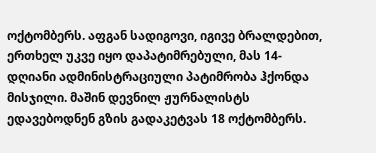ოქტომბერს. აფგან სადიგოვი, იგივე ბრალდებით, ერთხელ უკვე იყო დაპატიმრებული, მას 14-დღიანი ადმინისტრაციული პატიმრობა ჰქონდა მისჯილი. მაშინ დევნილ ჟურნალისტს ედავებოდნენ გზის გადაკეტვას 18 ოქტომბერს.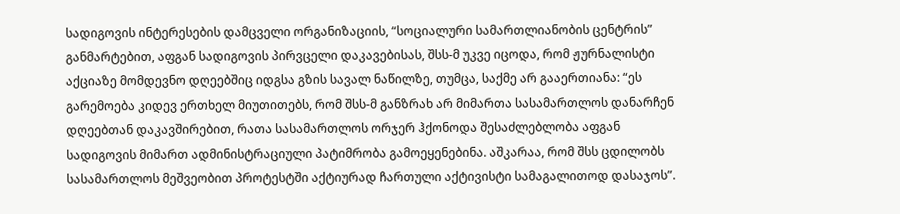სადიგოვის ინტერესების დამცველი ორგანიზაციის, “სოციალური სამართლიანობის ცენტრის” განმარტებით, აფგან სადიგოვის პირვცელი დაკავებისას, შსს-მ უკვე იცოდა, რომ ჟურნალისტი აქციაზე მომდევნო დღეებშიც იდგსა გზის სავალ ნაწილზე, თუმცა, საქმე არ გააერთიანა: “ეს გარემოება კიდევ ერთხელ მიუთითებს, რომ შსს-მ განზრახ არ მიმართა სასამართლოს დანარჩენ დღეებთან დაკავშირებით, რათა სასამართლოს ორჯერ ჰქონოდა შესაძლებლობა აფგან სადიგოვის მიმართ ადმინისტრაციული პატიმრობა გამოეყენებინა. აშკარაა, რომ შსს ცდილობს სასამართლოს მეშვეობით პროტესტში აქტიურად ჩართული აქტივისტი სამაგალითოდ დასაჯოს”.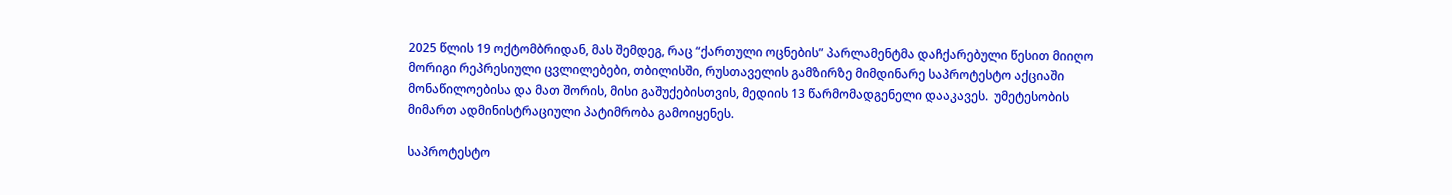2025 წლის 19 ოქტომბრიდან, მას შემდეგ, რაც “ქართული ოცნების” პარლამენტმა დაჩქარებული წესით მიიღო მორიგი რეპრესიული ცვლილებები, თბილისში, რუსთაველის გამზირზე მიმდინარე საპროტესტო აქციაში მონაწილოებისა და მათ შორის, მისი გაშუქებისთვის, მედიის 13 წარმომადგენელი დააკავეს.  უმეტესობის მიმართ ადმინისტრაციული პატიმრობა გამოიყენეს.

საპროტესტო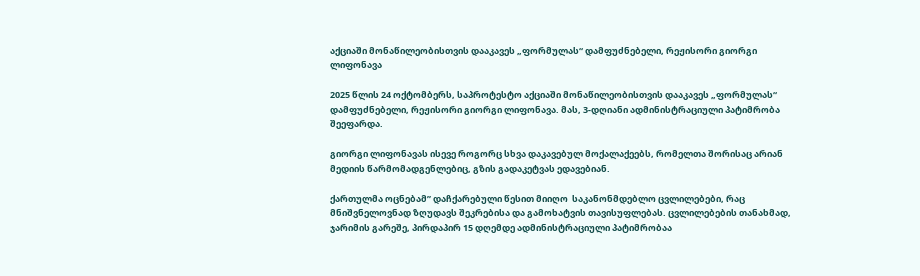აქციაში მონაწილეობისთვის დააკავეს „ფორმულას“ დამფუძნებელი, რეჟისორი გიორგი ლიფონავა

2025 წლის 24 ოქტომბერს, საპროტესტო აქციაში მონაწილეობისთვის დააკავეს „ფორმულას“ დამფუძნებელი, რეჟისორი გიორგი ლიფონავა. მას, 3-დღიანი ადმინისტრაციული პატიმრობა შეეფარდა.

გიორგი ლიფონავას ისევე როგორც სხვა დაკავებულ მოქალაქეებს, რომელთა შორისაც არიან მედიის წარმომადგენლებიც, გზის გადაკეტვას ედავებიან.

ქართულმა ოცნებამ” დაჩქარებული წესით მიიღო  საკანონმდებლო ცვლილებები, რაც მნიშვნელოვნად ზღუდავს შეკრებისა და გამოხატვის თავისუფლებას. ცვლილებების თანახმად, ჯარიმის გარეშე, პირდაპირ 15 დღემდე ადმინისტრაციული პატიმრობაა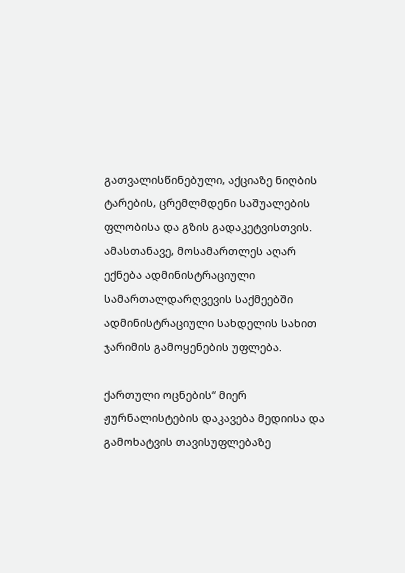გათვალისწინებული, აქციაზე ნიღბის ტარების, ცრემლმდენი საშუალების ფლობისა და გზის გადაკეტვისთვის. ამასთანავე, მოსამართლეს აღარ ექნება ადმინისტრაციული სამართალდარღვევის საქმეებში ადმინისტრაციული სახდელის სახით ჯარიმის გამოყენების უფლება.

ქართული ოცნების“ მიერ ჟურნალისტების დაკავება მედიისა და გამოხატვის თავისუფლებაზე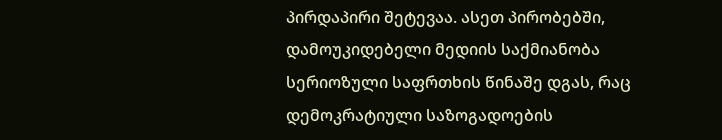პირდაპირი შეტევაა. ასეთ პირობებში, დამოუკიდებელი მედიის საქმიანობა სერიოზული საფრთხის წინაშე დგას, რაც დემოკრატიული საზოგადოების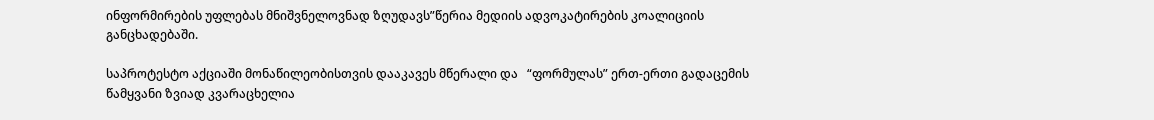ინფორმირების უფლებას მნიშვნელოვნად ზღუდავს”წერია მედიის ადვოკატირების კოალიციის განცხადებაში.

საპროტესტო აქციაში მონაწილეობისთვის დააკავეს მწერალი და   “ფორმულას” ერთ-ერთი გადაცემის წამყვანი ზვიად კვარაცხელია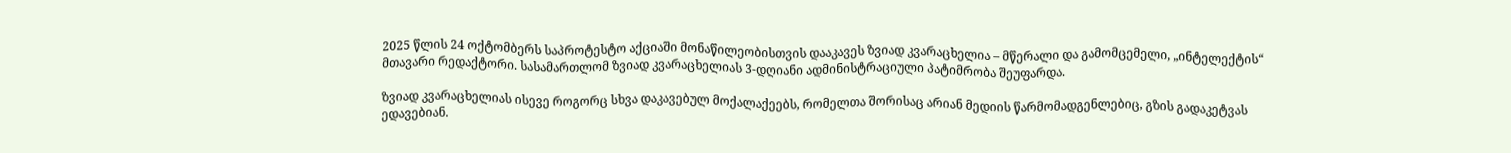2025 წლის 24 ოქტომბერს საპროტესტო აქციაში მონაწილეობისთვის დააკავეს ზვიად კვარაცხელია – მწერალი და გამომცემელი, „ინტელექტის“ მთავარი რედაქტორი. სასამართლომ ზვიად კვარაცხელიას 3-დღიანი ადმინისტრაციული პატიმრობა შეუფარდა.

ზვიად კვარაცხელიას ისევე როგორც სხვა დაკავებულ მოქალაქეებს, რომელთა შორისაც არიან მედიის წარმომადგენლებიც, გზის გადაკეტვას ედავებიან.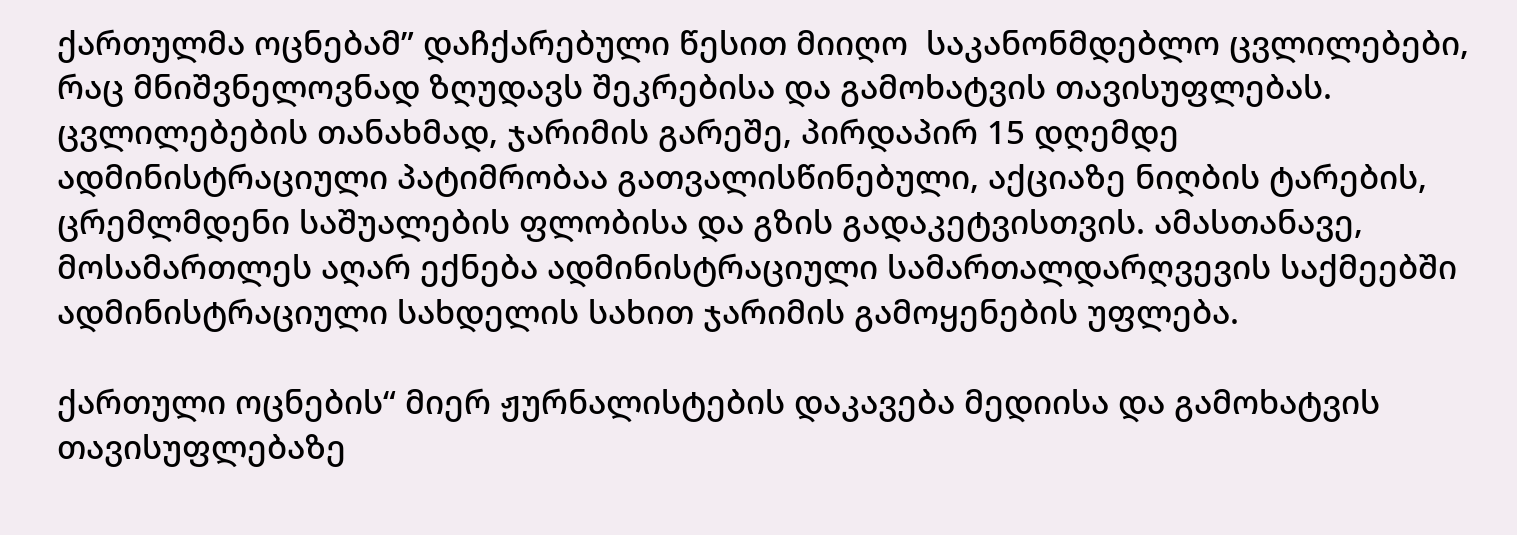ქართულმა ოცნებამ” დაჩქარებული წესით მიიღო  საკანონმდებლო ცვლილებები, რაც მნიშვნელოვნად ზღუდავს შეკრებისა და გამოხატვის თავისუფლებას. ცვლილებების თანახმად, ჯარიმის გარეშე, პირდაპირ 15 დღემდე ადმინისტრაციული პატიმრობაა გათვალისწინებული, აქციაზე ნიღბის ტარების, ცრემლმდენი საშუალების ფლობისა და გზის გადაკეტვისთვის. ამასთანავე, მოსამართლეს აღარ ექნება ადმინისტრაციული სამართალდარღვევის საქმეებში ადმინისტრაციული სახდელის სახით ჯარიმის გამოყენების უფლება.

ქართული ოცნების“ მიერ ჟურნალისტების დაკავება მედიისა და გამოხატვის თავისუფლებაზე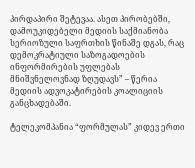პირდაპირი შეტევაა. ასეთ პირობებში, დამოუკიდებელი მედიის საქმიანობა სერიოზული საფრთხის წინაშე დგას, რაც დემოკრატიული საზოგადოების ინფორმირების უფლებას მნიშვნელოვნად ზღუდავს” – წერია მედიის ადვოკატირების კოალიციის განცხადებაში.

ტელეკომპანია “ფორმულას” კიდევ ერთი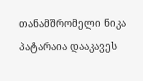თანამშრომელი ნიკა პატარაია დააკავეს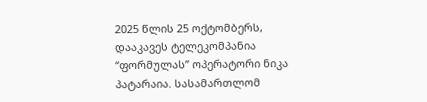2025 წლის 25 ოქტომბერს, დააკავეს ტელეკომპანია “ფორმულას” ოპერატორი ნიკა პატარაია. სასამართლომ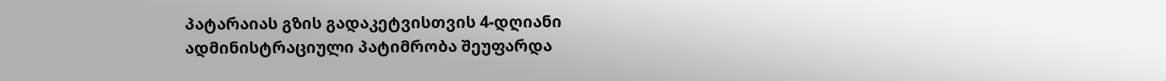პატარაიას გზის გადაკეტვისთვის 4-დღიანი ადმინისტრაციული პატიმრობა შეუფარდა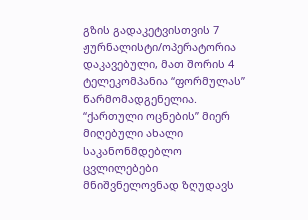გზის გადაკეტვისთვის 7 ჟურნალისტი/ოპერატორია დაკავებული, მათ შორის 4 ტელეკომპანია “ფორმულას” წარმომადგენელია. “ქართული ოცნების” მიერ მიღებული ახალი საკანონმდებლო ცვლილებები მნიშვნელოვნად ზღუდავს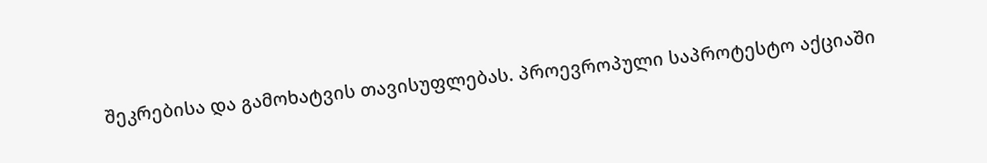შეკრებისა და გამოხატვის თავისუფლებას. პროევროპული საპროტესტო აქციაში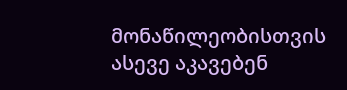მონაწილეობისთვის ასევე აკავებენ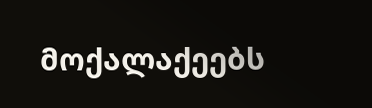მოქალაქეებს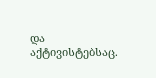და აქტივისტებსაც.